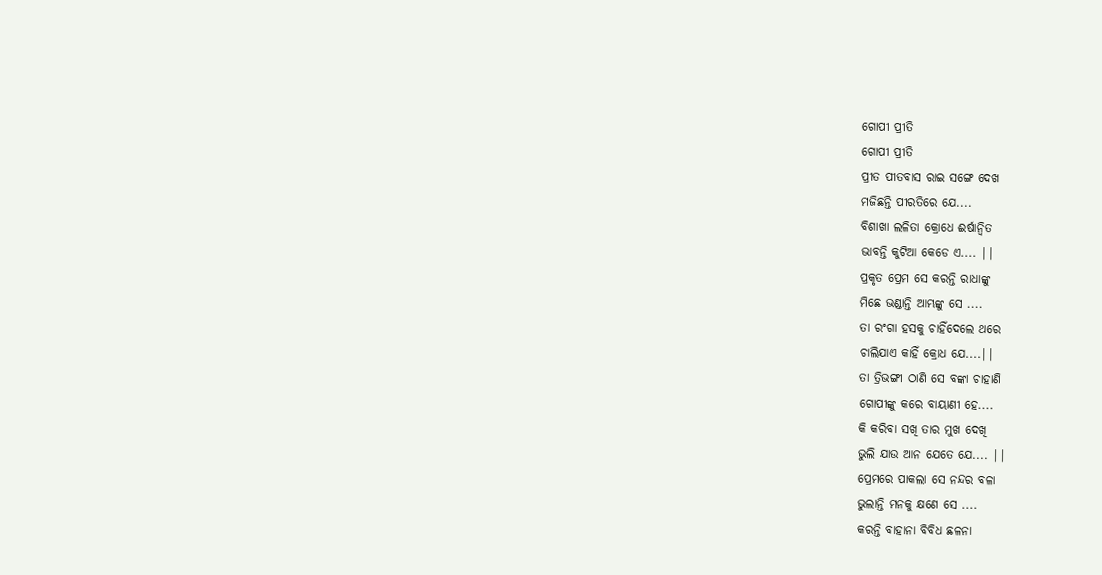ଗୋପୀ ପ୍ରୀତି
ଗୋପୀ ପ୍ରୀତି
ପ୍ରୀତ ପୀତବାସ ରାଇ ସଙ୍ଗେ ଦେଖ
ମଜିଛନ୍ତି ପୀରତିରେ ଯେ....
ବିଶାଖା ଲଳିତା କ୍ରୋଧେ ଈର୍ଷାନ୍ୱିତ
ଭାବନ୍ତି କୁଟିଆ କେଡେ ଏ.... ||
ପ୍ରକୃତ ପ୍ରେମ ସେ କରନ୍ତି ରାଧାଙ୍କୁ
ମିଛେ ଭଣ୍ଡାନ୍ତି ଆମ୍ଭଙ୍କୁ ସେ ....
ତା ରଂଗା ହସକୁ ଚାହିଁଦେଲେ ଥରେ
ଚାଲିଯାଏ କାହିଁ କ୍ରୋଧ ଯେ....||
ତା ତ୍ରିଭଙ୍ଗୀ ଠାଣି ସେ ବଙ୍କା ଚାହାଣି
ଗୋପୀଙ୍କୁ କରେ ବାୟାଣୀ ହେ....
କି କରିବା ସଖି ତାର ମୁଖ ଦେଖି
ଭୁଲି ଯାଉ ଆନ ଯେତେ ଯେ.... ||
ପ୍ରେମରେ ପାକଲା ସେ ନନ୍ଦର ବଳା
ଭୁଲାନ୍ତି ମନକୁ କ୍ଷଣେ ସେ ....
କରନ୍ତି ବାହାନା ବିବିଧ ଛଳନା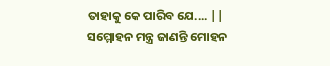ତାହାକୁ କେ ପାରିବ ଯେ.... ||
ସମ୍ମୋହନ ମନ୍ତ୍ର ଜାଣନ୍ତି ମୋହନ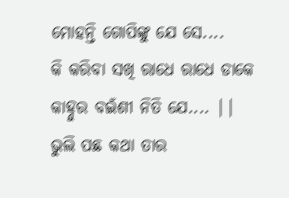ମୋହନ୍ତି ଗୋପିଙ୍କୁ ଯେ ସେ....
କି କରିବା ସଖି ରାଧେ ରାଧେ ଡାକେ
କାହ୍ନୁର ବଇଁଶୀ ନିତି ଯେ.... ||
ଭୁଲି ପଛ କଥା ତାର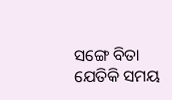ସଙ୍ଗେ ବିତା
ଯେତିକି ସମୟ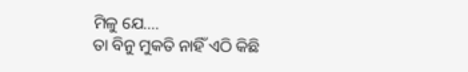ମିଳୁ ଯେ....
ତା ବିନୁ ମୁକତି ନାହିଁ ଏଠି କିଛି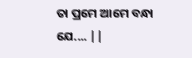ତା ପ୍ରମେ ଆମେ ବନ୍ଧା ଯେ.... ||